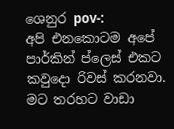ශෙනුර pov-:
අපි එනකොටම අපේ පාර්කින් ප්ලෙස් එකට කවුදො රිවස් කරනවා. මට තරහට වාඩා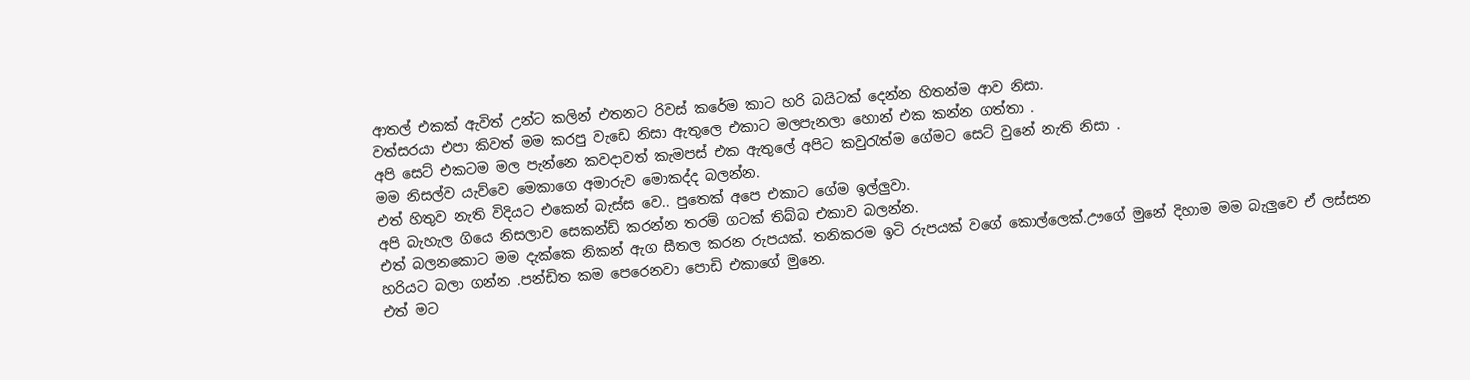ආතල් එකක් ඇවිත් උන්ට කලින් එතනට රිවස් කරේම කාට හරි බයිටක් දෙන්න හිතන්ම ආව නිසා.
වත්සරයා එපා කිවත් මම කරපු වැඩෙ නිසා ඇතුලෙ එකාට මලපැනලා හොන් එක කන්න ගත්තා .
අපි සෙට් එකටම මල පැන්නෙ කවදාවත් කැමපස් එක ඇතුලේ අපිට කවුරැත්ම ගේමට සෙට් වුනේ නැති නිසා .
මම නිසල්ව යැව්වෙ මෙකාගෙ අමාරුව මොකද්ද බලන්න.
එත් හිතුව නැති විදියට එකෙන් බැස්ස වෙ.. පුතෙක් අපෙ එකාට ගේම ඉල්ලුවා.
අපි බැහැල ගියෙ නිසලාව සෙකන්ඩ් කරන්න තරම් ගටක් තිබ්බ එකාව බලන්න.
එත් බලනකොට මම දැක්කෙ නිකන් ඇග සීතල කරන රුපයක්. තනිකරම ඉටි රුපයක් වගේ කොල්ලෙක්.ඌගේ මුනේ දිහාම මම බැලුවෙ ඒ ලස්සන හරියට බලා ගන්න .පන්ඩිත කම පෙරෙනවා පොඩි එකාගේ මුනෙ.
එත් මට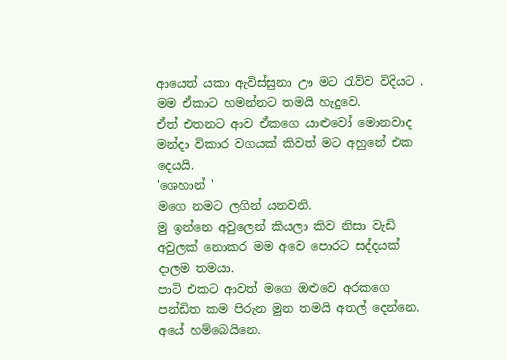ආයෙත් යකා ඇවිස්සුනා ඌ මට රැව්ව විදියට . මම ඒකාට හමන්නට තමයි හැදුවෙ.
ඒත් එතනට ආව ඒකගෙ යාළුවෝ මොනවාද මන්දා විකාර වගයක් කිවත් මට අහුනේ එක දෙයයි.
'ශෙහාන් '
මගෙ නමට ලගින් යනවනි.
මු ඉන්නෙ අවුලෙන් කියලා කිව නිසා වැඩි අවුලක් නොකර මම අවෙ පොරට සද්දයක් දාලම තමයා.
පාටි එකට ආවත් මගෙ ඔළුවෙ අරකගෙ පන්ඩිත කම පිරුන මුන තමයි අතල් දෙන්නෙ. අයේ හම්බෙයිනෙ.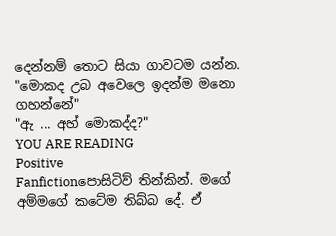දෙන්නම් තොට සියා ගාවටම යන්න.
"මොකද උබ අවෙලෙ ඉදන්ම මනො ගහන්නේ"
"ඇ ... අහ් මොකද්ද?"
YOU ARE READING
Positive
Fanfictionපොසිටිව් තින්කින්. මගේ අම්මගේ කටේම තිබ්බ දේ. ඒ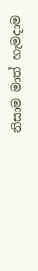නිසාම මාත් හැමදාම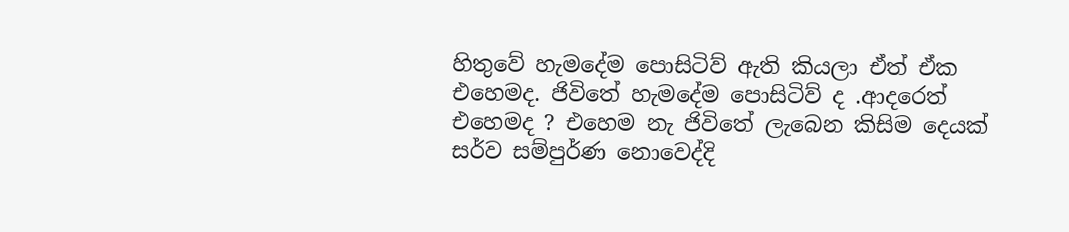හිතුවේ හැමදේම පොසිටිව් ඇති කියලා ඒත් ඒක එහෙමද. ජිවිතේ හැමදේම පොසිටිව් ද .ආදරෙත් එහෙමද ? එහෙම නැ ජිවිතේ ලැබෙන කිසිම දෙයක් සර්ව සම්පුර්ණ නොවෙද්දි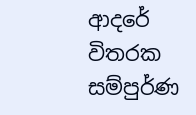ආදරේ විතරක සම්පුර්ණ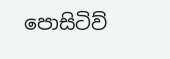පොසිටිව්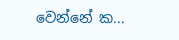වෙන්නේ ක...